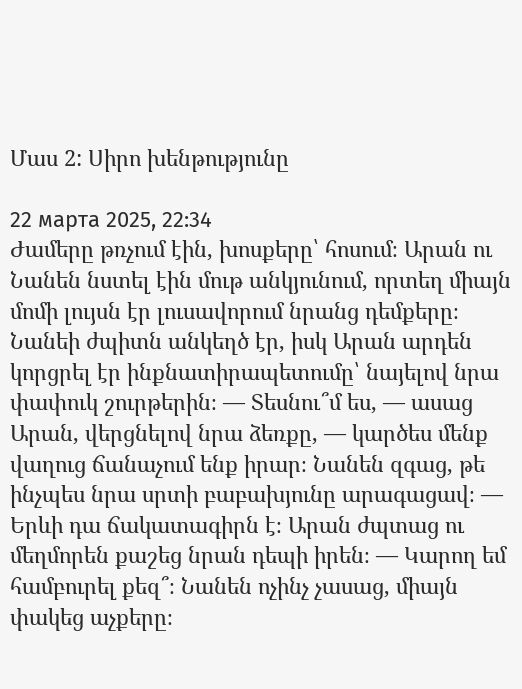Մաս 2: Սիրո խենթությունը

22 марта 2025, 22:34
Ժամերը թռչում էին, խոսքերը՝ հոսում։ Արան ու Նանեն նստել էին մութ անկյունում, որտեղ միայն մոմի լույսն էր լուսավորում նրանց դեմքերը։ Նանեի ժպիտն անկեղծ էր, իսկ Արան արդեն կորցրել էր ինքնատիրապետումը՝ նայելով նրա փափուկ շուրթերին։ — Տեսնու՞մ ես, — ասաց Արան, վերցնելով նրա ձեռքը, — կարծես մենք վաղուց ճանաչում ենք իրար։ Նանեն զգաց, թե ինչպես նրա սրտի բաբախյունը արագացավ։ — Երևի դա ճակատագիրն է։ Արան ժպտաց ու մեղմորեն քաշեց նրան դեպի իրեն։ — Կարող եմ համբուրել քեզ՞։ Նանեն ոչինչ չասաց, միայն փակեց աչքերը։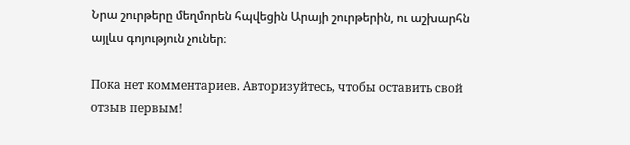Նրա շուրթերը մեղմորեն հպվեցին Արայի շուրթերին, ու աշխարհն այլևս գոյություն չուներ։

Пока нет комментариев. Авторизуйтесь, чтобы оставить свой отзыв первым!